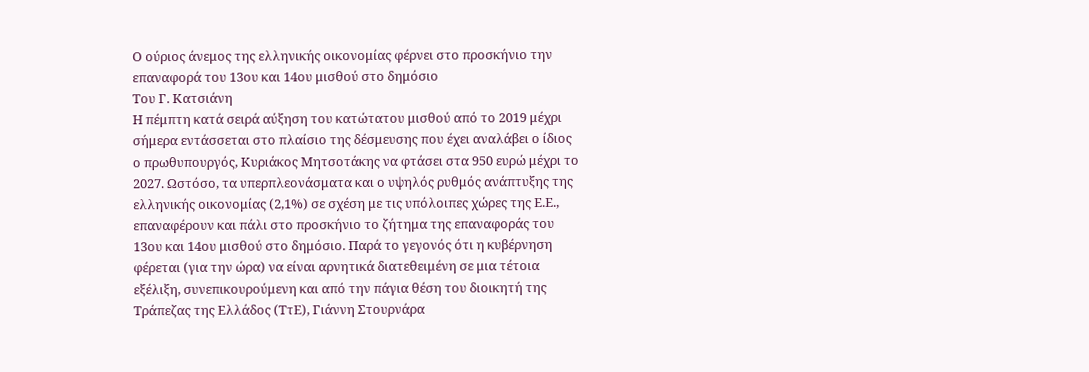Ο ούριος άνεμος της ελληνικής οικονομίας φέρνει στο προσκήνιο την επαναφορά του 13ου και 14ου μισθού στο δημόσιο
Του Γ. Κατσιάνη
Η πέμπτη κατά σειρά αύξηση του κατώτατου μισθού από το 2019 μέχρι σήμερα εντάσσεται στο πλαίσιο της δέσμευσης που έχει αναλάβει ο ίδιος ο πρωθυπουργός, Κυριάκος Μητσοτάκης να φτάσει στα 950 ευρώ μέχρι το 2027. Ωστόσο, τα υπερπλεονάσματα και ο υψηλός ρυθμός ανάπτυξης της ελληνικής οικονομίας (2,1%) σε σχέση με τις υπόλοιπες χώρες της Ε.Ε., επαναφέρουν και πάλι στο προσκήνιο το ζήτημα της επαναφοράς του 13ου και 14ου μισθού στο δημόσιο. Παρά το γεγονός ότι η κυβέρνηση φέρεται (για την ώρα) να είναι αρνητικά διατεθειμένη σε μια τέτοια εξέλιξη, συνεπικουρούμενη και από την πάγια θέση του διοικητή της Τράπεζας της Ελλάδος (ΤτΕ), Γιάννη Στουρνάρα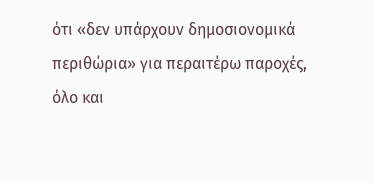ότι «δεν υπάρχουν δημοσιονομικά περιθώρια» για περαιτέρω παροχές, όλο και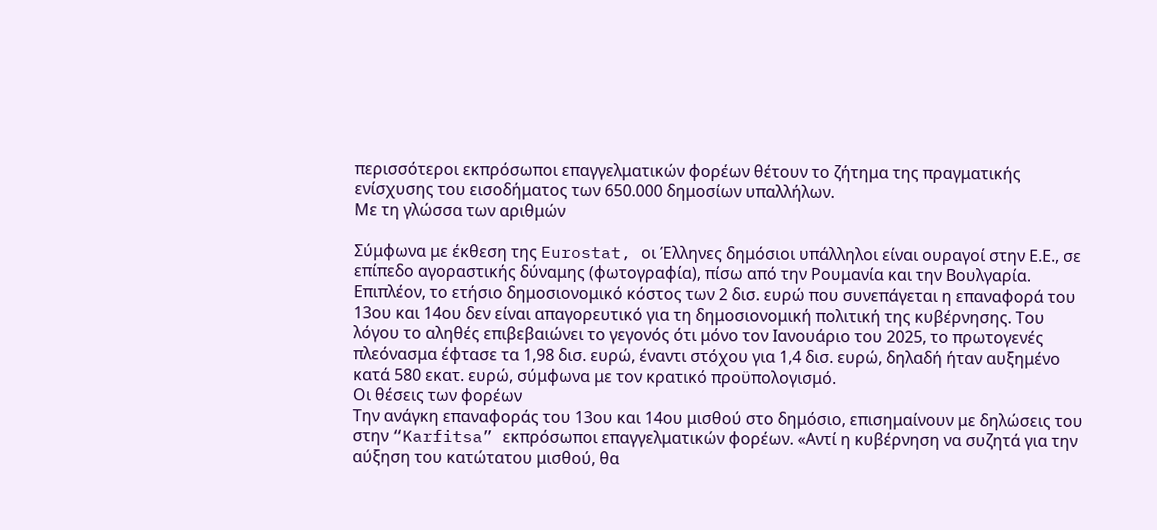περισσότεροι εκπρόσωποι επαγγελματικών φορέων θέτουν το ζήτημα της πραγματικής ενίσχυσης του εισοδήματος των 650.000 δημοσίων υπαλλήλων.
Με τη γλώσσα των αριθμών

Σύμφωνα με έκθεση της Eurostat, οι Έλληνες δημόσιοι υπάλληλοι είναι ουραγοί στην Ε.Ε., σε επίπεδο αγοραστικής δύναμης (φωτογραφία), πίσω από την Ρουμανία και την Βουλγαρία. Επιπλέον, το ετήσιο δημοσιονομικό κόστος των 2 δισ. ευρώ που συνεπάγεται η επαναφορά του 13ου και 14ου δεν είναι απαγορευτικό για τη δημοσιονομική πολιτική της κυβέρνησης. Του λόγου το αληθές επιβεβαιώνει το γεγονός ότι μόνο τον Ιανουάριο του 2025, το πρωτογενές πλεόνασμα έφτασε τα 1,98 δισ. ευρώ, έναντι στόχου για 1,4 δισ. ευρώ, δηλαδή ήταν αυξημένο κατά 580 εκατ. ευρώ, σύμφωνα με τον κρατικό προϋπολογισμό.
Οι θέσεις των φορέων
Την ανάγκη επαναφοράς του 13ου και 14ου μισθού στο δημόσιο, επισημαίνουν με δηλώσεις του στην “Karfitsa” εκπρόσωποι επαγγελματικών φορέων. «Αντί η κυβέρνηση να συζητά για την αύξηση του κατώτατου μισθού, θα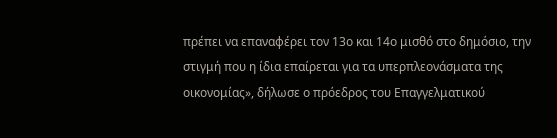πρέπει να επαναφέρει τον 13ο και 14ο μισθό στο δημόσιο, την στιγμή που η ίδια επαίρεται για τα υπερπλεονάσματα της οικονομίας», δήλωσε ο πρόεδρος του Επαγγελματικού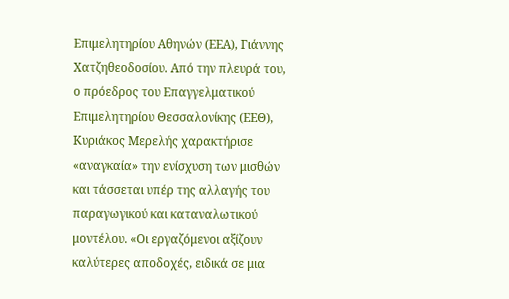Επιμελητηρίου Αθηνών (ΕΕΑ), Γιάννης Χατζηθεοδοσίου. Από την πλευρά του, ο πρόεδρος του Επαγγελματικού Επιμελητηρίου Θεσσαλονίκης (ΕΕΘ), Κυριάκος Μερελής χαρακτήρισε «αναγκαία» την ενίσχυση των μισθών και τάσσεται υπέρ της αλλαγής του παραγωγικού και καταναλωτικού μοντέλου. «Οι εργαζόμενοι αξίζουν καλύτερες αποδοχές, ειδικά σε μια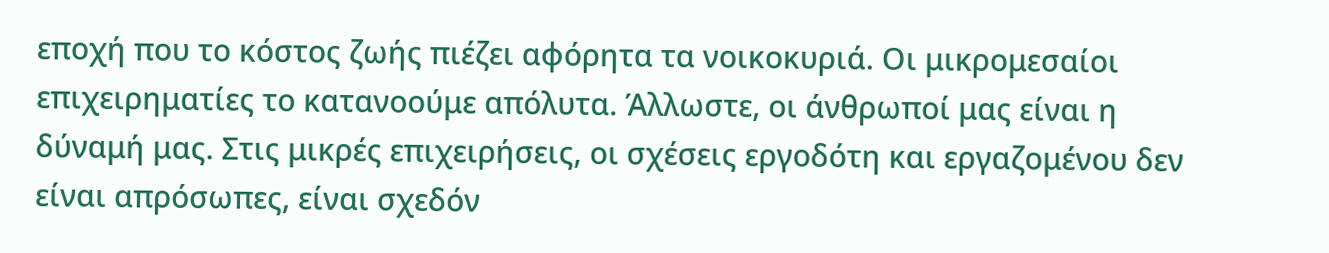εποχή που το κόστος ζωής πιέζει αφόρητα τα νοικοκυριά. Οι μικρομεσαίοι επιχειρηματίες το κατανοούμε απόλυτα. Άλλωστε, οι άνθρωποί μας είναι η δύναμή μας. Στις μικρές επιχειρήσεις, οι σχέσεις εργοδότη και εργαζομένου δεν είναι απρόσωπες, είναι σχεδόν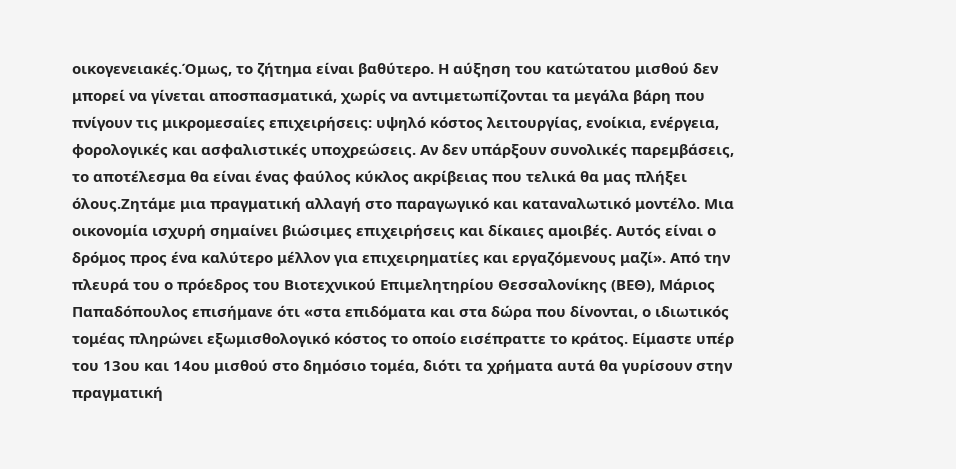οικογενειακές.Όμως, το ζήτημα είναι βαθύτερο. Η αύξηση του κατώτατου μισθού δεν μπορεί να γίνεται αποσπασματικά, χωρίς να αντιμετωπίζονται τα μεγάλα βάρη που πνίγουν τις μικρομεσαίες επιχειρήσεις: υψηλό κόστος λειτουργίας, ενοίκια, ενέργεια, φορολογικές και ασφαλιστικές υποχρεώσεις. Αν δεν υπάρξουν συνολικές παρεμβάσεις, το αποτέλεσμα θα είναι ένας φαύλος κύκλος ακρίβειας που τελικά θα μας πλήξει όλους.Ζητάμε μια πραγματική αλλαγή στο παραγωγικό και καταναλωτικό μοντέλο. Μια οικονομία ισχυρή σημαίνει βιώσιμες επιχειρήσεις και δίκαιες αμοιβές. Αυτός είναι ο δρόμος προς ένα καλύτερο μέλλον για επιχειρηματίες και εργαζόμενους μαζί». Από την πλευρά του ο πρόεδρος του Βιοτεχνικού Επιμελητηρίου Θεσσαλονίκης (ΒΕΘ), Μάριος Παπαδόπουλος επισήμανε ότι «στα επιδόματα και στα δώρα που δίνονται, ο ιδιωτικός τομέας πληρώνει εξωμισθολογικό κόστος το οποίο εισέπραττε το κράτος. Είμαστε υπέρ του 13ου και 14ου μισθού στο δημόσιο τομέα, διότι τα χρήματα αυτά θα γυρίσουν στην πραγματική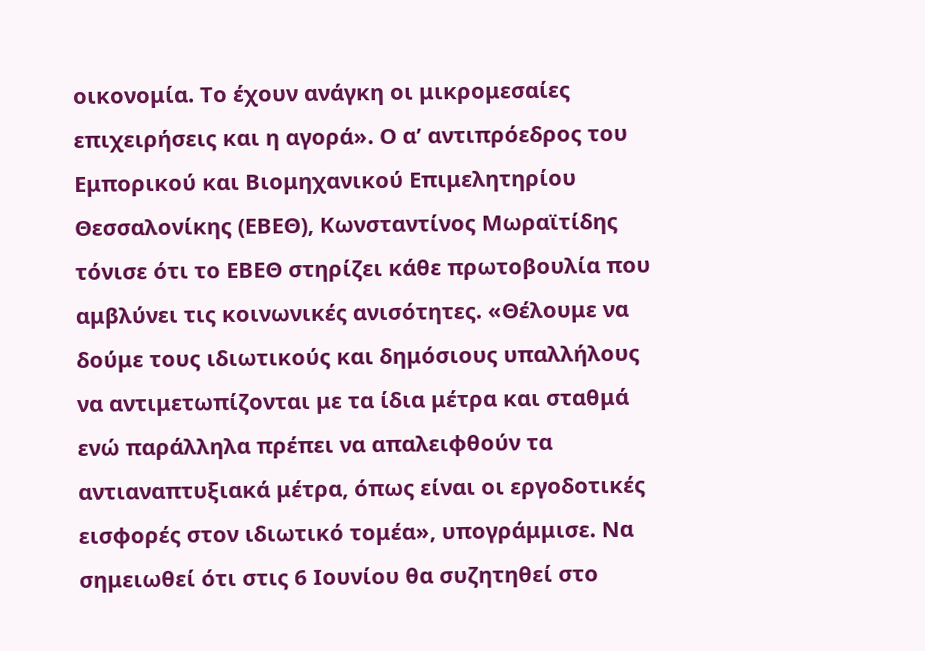οικονομία. Το έχουν ανάγκη οι μικρομεσαίες επιχειρήσεις και η αγορά». Ο α’ αντιπρόεδρος του Εμπορικού και Βιομηχανικού Επιμελητηρίου Θεσσαλονίκης (ΕΒΕΘ), Κωνσταντίνος Μωραϊτίδης τόνισε ότι το ΕΒΕΘ στηρίζει κάθε πρωτοβουλία που αμβλύνει τις κοινωνικές ανισότητες. «Θέλουμε να δούμε τους ιδιωτικούς και δημόσιους υπαλλήλους να αντιμετωπίζονται με τα ίδια μέτρα και σταθμά ενώ παράλληλα πρέπει να απαλειφθούν τα αντιαναπτυξιακά μέτρα, όπως είναι οι εργοδοτικές εισφορές στον ιδιωτικό τομέα», υπογράμμισε. Να σημειωθεί ότι στις 6 Ιουνίου θα συζητηθεί στο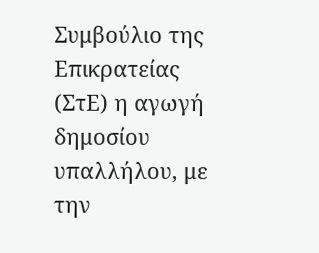Συμβούλιο της Επικρατείας (ΣτΕ) η αγωγή δημοσίου υπαλλήλου, με την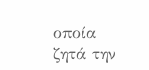οποία ζητά την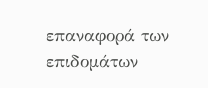επαναφορά των επιδομάτων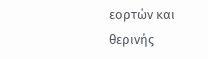εορτών και θερινής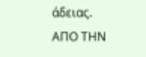άδειας.
ΑΠΟ ΤΗΝ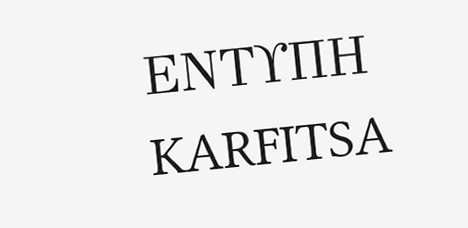ΕΝΤΥΠΗ KARFITSA